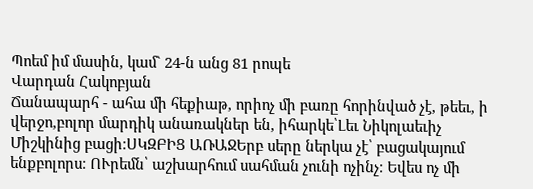Պոեմ իմ մասին, կամ` 24-ն անց 81 րոպե
Վարդան Հակոբյան
Ճանապարհ - ահա մի հեքիաթ, որիոչ մի բառը հորինված չէ, թեեւ, ի վերջո,բոլոր մարդիկ անառակներ են, իհարկե՝Լեւ Նիկոլաեւիչ Միշկինից բացի։ՍԿԶԲԻՑ ԱՌԱՋԵրբ սերը ներկա չէ՝ բացակայում ենքբոլորս։ ՈՒրեմն՝ աշխարհում սահման չունի ոչինչ։ Եվես ոչ մի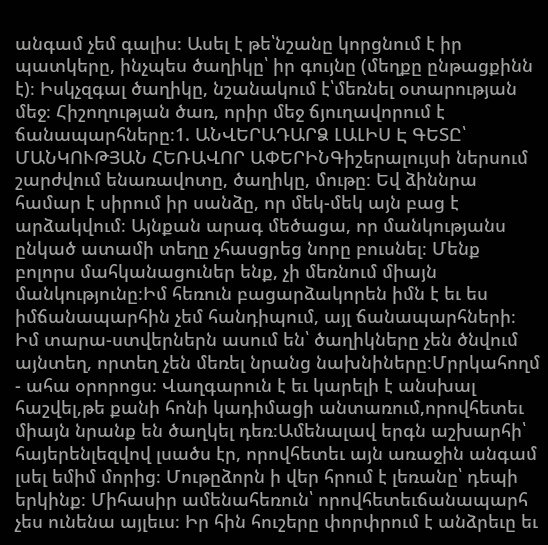անգամ չեմ գալիս։ Ասել է թե՝նշանը կորցնում է իր պատկերը, ինչպես ծաղիկը՝ իր գույնը (մեղքը ընթացքինն է)։ Իսկչզգալ ծաղիկը, նշանակում է՝մեռնել օտարության մեջ։ Հիշողության ծառ, որիր մեջ ճյուղավորում է ճանապարհները։1. ԱՆՎԵՐԱԴԱՐՁ ԼԱԼԻՍ Է ԳԵՏԸ՝ ՄԱՆԿՈՒԹՅԱՆ ՀԵՌԱՎՈՐ ԱՓԵՐԻՆԳիշերալույսի ներսում շարժվում ենառավոտը, ծաղիկը, մութը։ Եվ ձիննրա համար է սիրում իր սանձը, որ մեկ-մեկ այն բաց է արձակվում։ Այնքան արագ մեծացա, որ մանկությանս ընկած ատամի տեղը չհասցրեց նորը բուսնել։ Մենք բոլորս մահկանացուներ ենք, չի մեռնում միայն մանկությունը։Իմ հեռուն բացարձակորեն իմն է եւ ես իմճանապարհին չեմ հանդիպում, այլ ճանապարհների։ Իմ տարա-ստվերներն ասում են՝ ծաղիկները չեն ծնվում այնտեղ, որտեղ չեն մեռել նրանց նախնիները։Մրրկահողմ - ահա օրորոցս։ Վաղգարուն է եւ կարելի է անսխալ հաշվել,թե քանի հոնի կադիմացի անտառում,որովհետեւ միայն նրանք են ծաղկել դեռ։Ամենալավ երգն աշխարհի՝ հայերենլեզվով լսածս էր, որովհետեւ այն առաջին անգամ լսել եմիմ մորից։ Մութըձորն ի վեր հրում է լեռանը՝ դեպի երկինք։ Միհասիր ամենահեռուն՝ որովհետեւճանապարհ չես ունենա այլեւս։ Իր հին հուշերը փորփրում է անձրեւը եւ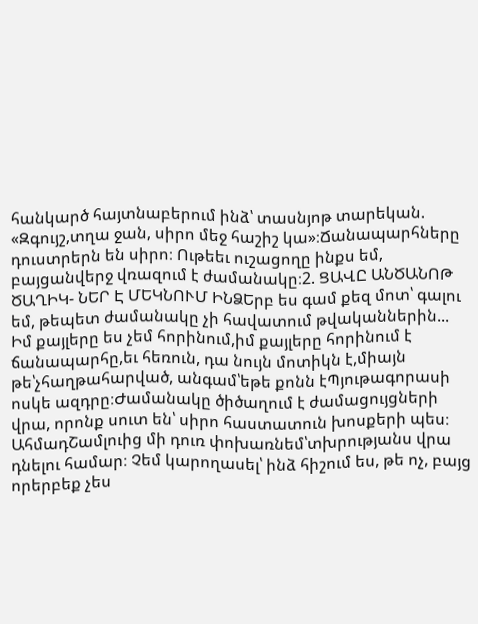հանկարծ հայտնաբերում ինձ՝ տասնյոթ տարեկան. «Զգույշ,տղա ջան, սիրո մեջ հաշիշ կա»։Ճանապարհները դուստրերն են սիրո։ Ութեեւ ուշացողը ինքս եմ, բայցանվերջ վռազում է ժամանակը։2. ՑԱՎԸ ԱՆԾԱՆՈԹ ԾԱՂԻԿ- ՆԵՐ Է ՄԵԿՆՈՒՄ ԻՆՁԵրբ ես գամ քեզ մոտ՝ գալու եմ, թեպետ ժամանակը չի հավատում թվականներին... Իմ քայլերը ես չեմ հորինում,իմ քայլերը հորինում է ճանապարհը,եւ հեռուն, դա նույն մոտիկն է,միայն թե՝չհաղթահարված, անգամ՝եթե քոնն էՊյութագորասի ոսկե ազդրը։Ժամանակը ծիծաղում է ժամացույցների վրա, որոնք սուտ են՝ սիրո հաստատուն խոսքերի պես։ ԱհմադՇամլուից մի դուռ փոխառնեմ՝տխրությանս վրա դնելու համար։ Չեմ կարողասել՝ ինձ հիշում ես, թե ոչ, բայց որերբեք չես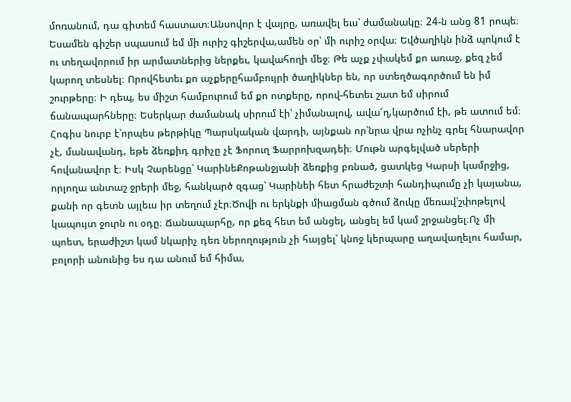մոռանում, դա գիտեմ հաստատ։Անսովոր է վայրը, առավել եւս՝ ժամանակը։ 24-ն անց 81 րոպե։ Եսամեն գիշեր սպասում եմ մի ուրիշ գիշերվա,ամեն օր՝ մի ուրիշ օրվա։ Եվծաղիկն ինձ պոկում է ու տեղավորում իր արմատներից ներքեւ, կավահողի մեջ։ Թե աչք չփակեմ քո առաջ, քեզ չեմ կարող տեսնել։ Որովհետեւ քո աչքերըհամբույրի ծաղիկներ են, որ ստեղծագործում են իմ շուրթերը։ Ի դեպ, ես միշտ համբուրում եմ քո ոտքերը, որով-հետեւ շատ եմ սիրում ճանապարհները։ Եսերկար ժամանակ սիրում էի՝ չիմանալով, ավա՜ղ,կարծում էի, թե ատում եմ։ Հոգիս նուրբ է՝որպես թերթիկը Պարսկական վարդի, այնքան որ՝նրա վրա ոչինչ գրել հնարավոր չէ, մանավանդ, եթե ձեռքիդ գրիչը չէ Ֆորուղ Ֆարրոխզադեի։ Մութն արգելված սերերի հովանավոր է։ Իսկ Չարենցը՝ ԿարինեՔոթանջյանի ձեռքից բռնած, ցատկեց Կարսի կամրջից, որլողա անտաշ ջրերի մեջ, հանկարծ զգաց՝ Կարինեի հետ հրաժեշտի հանդիպումը չի կայանա, քանի որ գետն այլեւս իր տեղում չէր։Ծովի ու երկնքի միացման գծում ձուկը մեռավ՝շփոթելով կապույտ ջուրն ու օդը։ Ճանապարհը, որ քեզ հետ եմ անցել, անցել եմ կամ շրջանցել։Ոչ մի պոետ, երաժիշտ կամ նկարիչ դեռ ներողություն չի հայցել՝ կնոջ կերպարը աղավաղելու համար, բոլորի անունից ես դա անում եմ հիմա,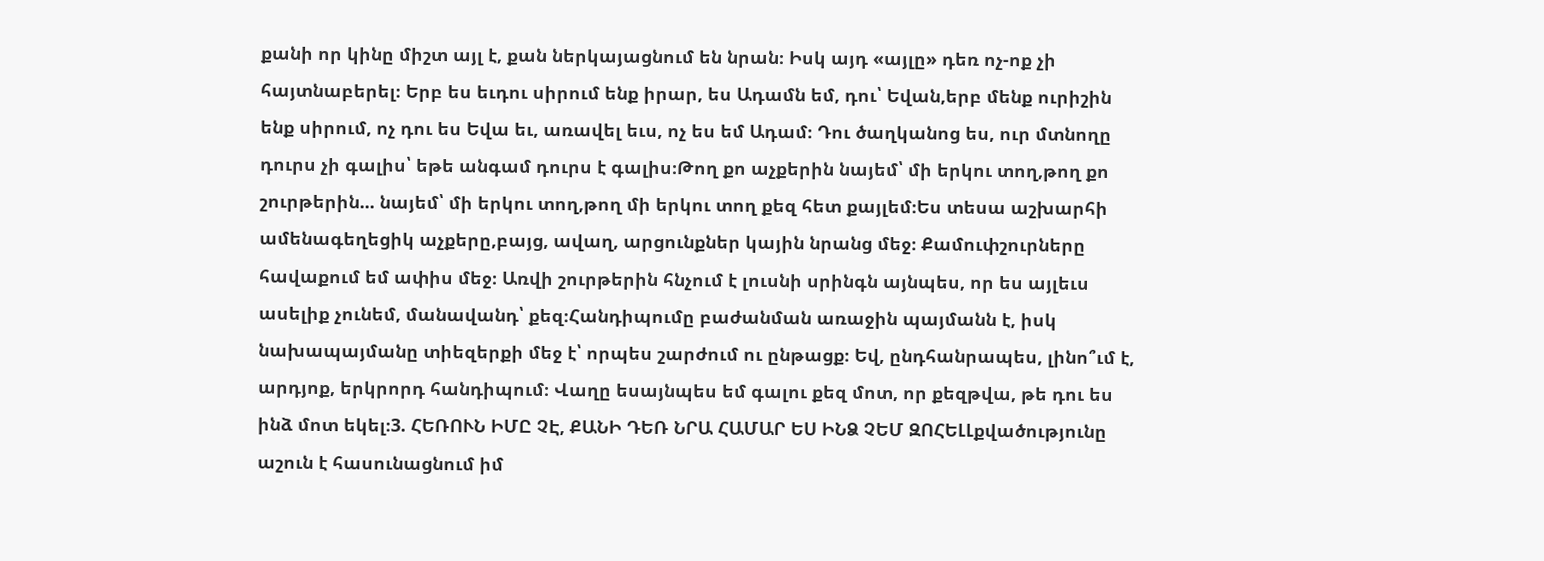քանի որ կինը միշտ այլ է, քան ներկայացնում են նրան։ Իսկ այդ «այլը» դեռ ոչ-ոք չի հայտնաբերել։ Երբ ես եւդու սիրում ենք իրար, ես Ադամն եմ, դու՝ Եվան,երբ մենք ուրիշին ենք սիրում, ոչ դու ես Եվա եւ, առավել եւս, ոչ ես եմ Ադամ։ Դու ծաղկանոց ես, ուր մտնողը դուրս չի գալիս՝ եթե անգամ դուրս է գալիս։Թող քո աչքերին նայեմ՝ մի երկու տող,թող քո շուրթերին... նայեմ՝ մի երկու տող,թող մի երկու տող քեզ հետ քայլեմ։Ես տեսա աշխարհի ամենագեղեցիկ աչքերը,բայց, ավաղ, արցունքներ կային նրանց մեջ։ Քամուփշուրները հավաքում եմ ափիս մեջ։ Առվի շուրթերին հնչում է լուսնի սրինգն այնպես, որ ես այլեւս ասելիք չունեմ, մանավանդ՝ քեզ։Հանդիպումը բաժանման առաջին պայմանն է, իսկ նախապայմանը տիեզերքի մեջ է՝ որպես շարժում ու ընթացք։ Եվ, ընդհանրապես, լինո՞ւմ է, արդյոք, երկրորդ հանդիպում։ Վաղը եսայնպես եմ գալու քեզ մոտ, որ քեզթվա, թե դու ես ինձ մոտ եկել։3. ՀԵՌՈՒՆ ԻՄԸ ՉԷ, ՔԱՆԻ ԴԵՌ ՆՐԱ ՀԱՄԱՐ ԵՍ ԻՆՁ ՉԵՄ ԶՈՀԵԼԼքվածությունը աշուն է հասունացնում իմ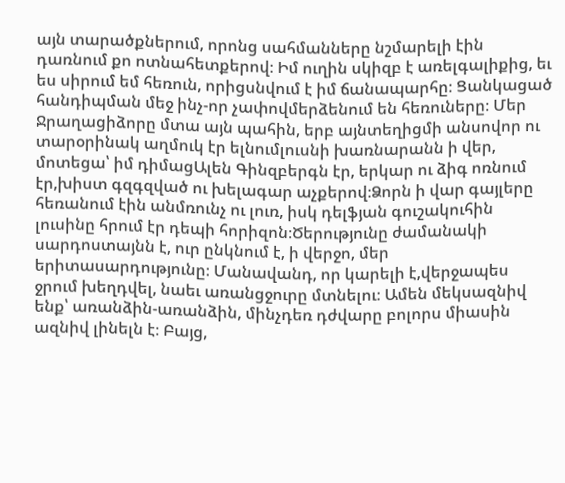այն տարածքներում, որոնց սահմանները նշմարելի էին դառնում քո ոտնահետքերով։ Իմ ուղին սկիզբ է առելգալիքից, եւ ես սիրում եմ հեռուն, որիցսնվում է իմ ճանապարհը։ Ցանկացած հանդիպման մեջ ինչ-որ չափովմերձենում են հեռուները։ Մեր Ջրաղացիձորը մտա այն պահին, երբ այնտեղիցմի անսովոր ու տարօրինակ աղմուկ էր ելնումլուսնի խառնարանն ի վեր, մոտեցա՝ իմ դիմացԱլեն Գինզբերգն էր, երկար ու ձիգ ոռնում էր,խիստ գզգզված ու խելագար աչքերով։Ձորն ի վար գայլերը հեռանում էին անմռունչ ու լուռ, իսկ դելֆյան գուշակուհին լուսինը հրում էր դեպի հորիզոն։Ծերությունը ժամանակի սարդոստայնն է, ուր ընկնում է, ի վերջո, մեր երիտասարդությունը։ Մանավանդ, որ կարելի է,վերջապես ջրում խեղդվել, նաեւ առանցջուրը մտնելու։ Ամեն մեկսազնիվ ենք՝ առանձին-առանձին, մինչդեռ դժվարը բոլորս միասին ազնիվ լինելն է։ Բայց,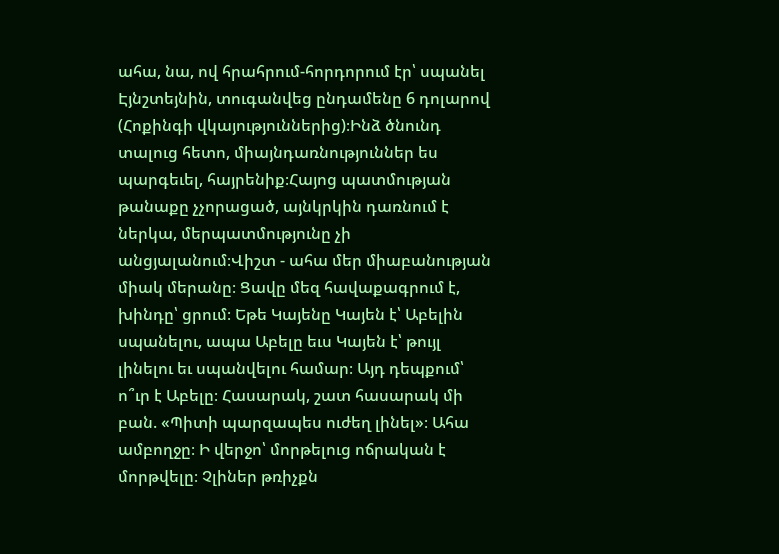ահա, նա, ով հրահրում-հորդորում էր՝ սպանել Էյնշտեյնին, տուգանվեց ընդամենը 6 դոլարով (Հոքինգի վկայություններից)։Ինձ ծնունդ տալուց հետո, միայնդառնություններ ես պարգեւել, հայրենիք։Հայոց պատմության թանաքը չչորացած, այնկրկին դառնում է ներկա, մերպատմությունը չի անցյալանում։Վիշտ - ահա մեր միաբանության միակ մերանը։ Ցավը մեզ հավաքագրում է, խինդը՝ ցրում։ Եթե Կայենը Կայեն է՝ Աբելին սպանելու, ապա Աբելը եւս Կայեն է՝ թույլ լինելու եւ սպանվելու համար։ Այդ դեպքում՝ ո՞ւր է Աբելը։ Հասարակ, շատ հասարակ մի բան. «Պիտի պարզապես ուժեղ լինել»։ Ահա ամբողջը։ Ի վերջո՝ մորթելուց ոճրական է մորթվելը։ Չլիներ թռիչքն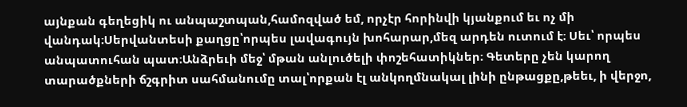այնքան գեղեցիկ ու անպաշտպան,համոզված եմ, որչէր հորինվի կյանքում եւ ոչ մի վանդակ։Սերվանտեսի քաղցը՝որպես լավագույն խոհարար,մեզ արդեն ուտում է։ Սեւ՝ որպես անպատուհան պատ։Անձրեւի մեջ՝ մթան անլուծելի փոշեհատիկներ։ Գետերը չեն կարող տարածքների ճշգրիտ սահմանումը տալ՝որքան էլ անկողմնակալ լինի ընթացքը,թեեւ, ի վերջո,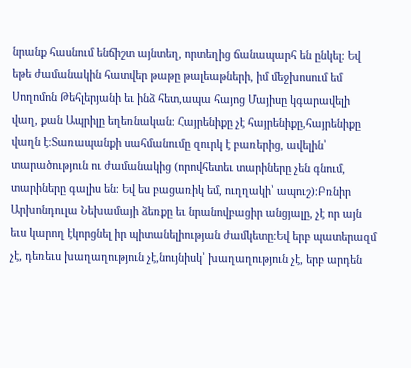նրանք հասնում ենճիշտ այնտեղ, որտեղից ճանապարհ են ընկել։ Եվ եթե ժամանակին հատվեր թաթը թալեաթների, իմ մեջխոսում եմ Սողոմոն Թեհլերյանի եւ ինձ հետ,ապա հայոց Մայիսը կգարավելի վաղ, քան Ապրիլը եղեռնական։ Հայրենիքը չէ հայրենիքը,հայրենիքը վաղն է։Տառապանքի սահմանումը զուրկ է բառերից, ավելին՝ տարածություն ու ժամանակից (որովհետեւ տարիները չեն գնում, տարիները գալիս են։ Եվ ես բացառիկ եմ, ուղղակի՝ ապուշ)։Բռնիր Արխոնդուլա Նեխամայի ձեռքը եւ նրանովբացիր անցյալը, չէ որ այն եւս կարող էկորցնել իր պիտանելիության ժամկետը։Եվ երբ պատերազմ չէ, դեռեւս խաղաղություն չէ,նույնիսկ՝ խաղաղություն չէ, երբ արդեն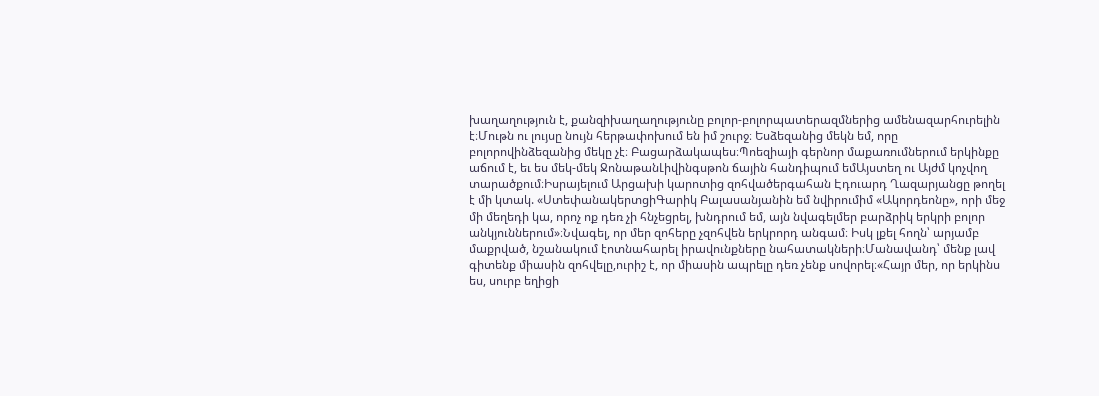խաղաղություն է, քանզիխաղաղությունը բոլոր-բոլորպատերազմներից ամենազարհուրելին է։Մութն ու լույսը նույն հերթափոխում են իմ շուրջ։ Եսձեզանից մեկն եմ, որը բոլորովինձեզանից մեկը չէ։ Բացարձակապես։Պոեզիայի գերնոր մաքառումներում երկինքը աճում է, եւ ես մեկ-մեկ ՋոնաթանԼիվինգսթոն ճային հանդիպում եմԱյստեղ ու Այժմ կոչվող տարածքում։Իսրայելում Արցախի կարոտից զոհվածերգահան Էդուարդ Ղազարյանցը թողել է մի կտակ. «ՍտեփանակերտցիԳարիկ Բալասանյանին եմ նվիրումիմ «Ակորդեոնը», որի մեջ մի մեղեդի կա, որոչ ոք դեռ չի հնչեցրել, խնդրում եմ, այն նվագելմեր բարձրիկ երկրի բոլոր անկյուններում»։Նվագել, որ մեր զոհերը չզոհվեն երկրորդ անգամ։ Իսկ լքել հողն՝ արյամբ մաքրված, նշանակում էոտնահարել իրավունքները նահատակների։Մանավանդ՝ մենք լավ գիտենք միասին զոհվելը,ուրիշ է, որ միասին ապրելը դեռ չենք սովորել։«Հայր մեր, որ երկինս ես, սուրբ եղիցի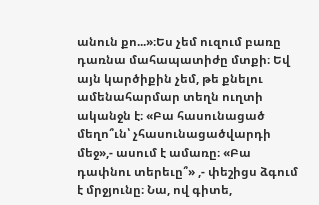անուն քո...»։Ես չեմ ուզում բառը դառնա մահապատիժը մտքի։ Եվ այն կարծիքին չեմ, թե քնելու ամենահարմար տեղն ուղտի ականջն է։ «Բա հասունացած մեղո՞ւն՝ չհասունացածվարդի մեջ»,- ասում է ամառը։ «Բա դափնու տերեւը՞» ,- փեշիցս ձգում է մրջյունը։ Նա, ով գիտե,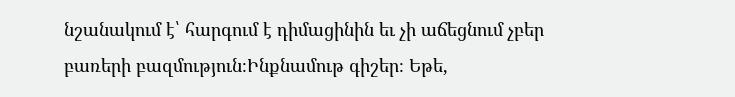նշանակում է՝ հարգում է դիմացինին եւ չի աճեցնում չբեր բառերի բազմություն։Ինքնամութ գիշեր։ Եթե,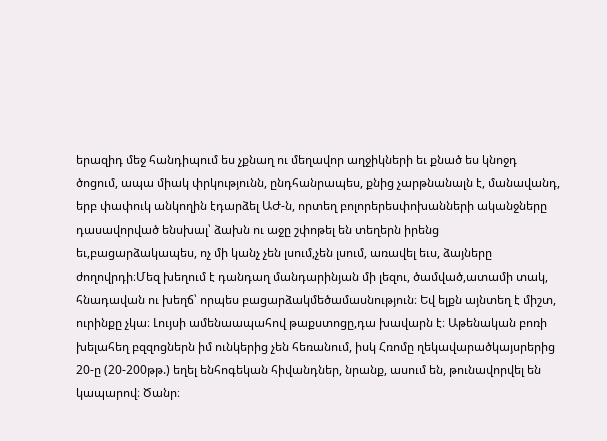երազիդ մեջ հանդիպում ես չքնաղ ու մեղավոր աղջիկների եւ քնած ես կնոջդ ծոցում, ապա միակ փրկությունն, ընդհանրապես, քնից չարթնանալն է, մանավանդ, երբ փափուկ անկողին էդարձել ԱԺ-ն, որտեղ բոլորերեսփոխանների ականջները դասավորված ենսխալ՝ ձախն ու աջը շփոթել են տեղերն իրենց եւ,բացարձակապես, ոչ մի կանչ չեն լսում,չեն լսում, առավել եւս, ձայները ժողովրդի։Մեզ խեղում է դանդաղ մանդարինյան մի լեզու, ծամված,ատամի տակ, հնադավան ու խեղճ՝ որպես բացարձակմեծամասնություն։ Եվ ելքն այնտեղ է միշտ, ուրինքը չկա։ Լույսի ամենաապահով թաքստոցը,դա խավարն է։ Աթենական բոռի խելահեղ բզզոցներն իմ ունկերից չեն հեռանում, իսկ Հռոմը ղեկավարածկայսրերից 20-ը (20-200թթ.) եղել ենհոգեկան հիվանդներ, նրանք, ասում են, թունավորվել են կապարով։ Ծանր։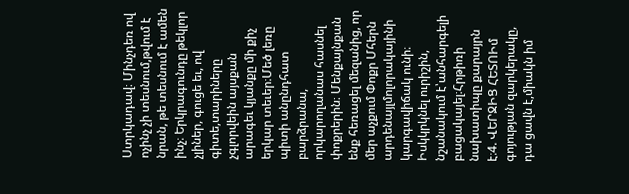Ստրկադավ։ Մինչդեռ ով ոչինչ չի տեսնում,թվում է նրան, թե տեսնում է ամեն ինչ։ Երկրագունդը թեկլոր չլիներ, գուցե եւ, ով գիտե,տարիները չգլորվեին այսքան արագեւ կյանքը մի քիչ երկար տեւեր։Մեծ լեռը պիտի անընդհատ բարձրանա, որկարողանաս հասնել փոքրերին։ Մենքայնքան ենք հեռացել մեզանից, որ մեր աչքում Փոքր Մհերն արդենայլմոլորակայինի կարգավիճակ ունի։ Իսկկրկնել ուրիշին, նշանակում է՝անհարգելի բացակայել։Հրթիռի նախատիպը քարայրն է։4. ՎԵՐՋԻՑ ՀԵՏՈԻմ գոյության զարկերակը, դա ցավն է,միակն իմ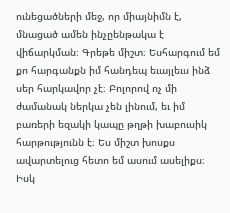ունեցածների մեջ, որ միայնիմն է, մնացած ամեն ինչըենթակա է վիճարկման։ Գրեթե միշտ։ Եսհարգում եմ քո հարգանքն իմ հանդեպ եւայլեւս ինձ սեր հարկավոր չէ։ Բոլորով ոչ մի ժամանակ ներկա չեն լինում, եւ իմ բառերի եզակի կապը թղթի խաբուսիկ հարթությունն է։ Ես միշտ խոսքս ավարտելուց հետո եմ ասում ասելիքս։ Իսկ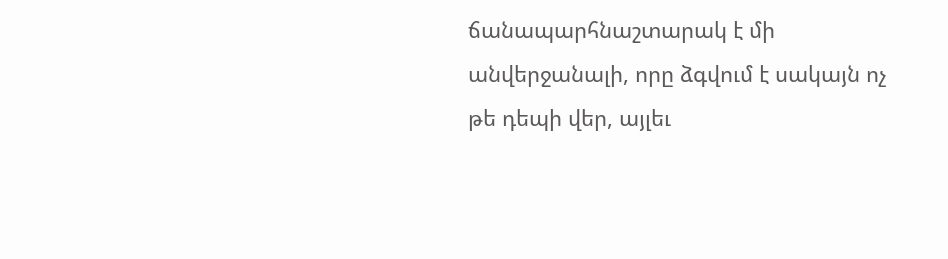ճանապարհնաշտարակ է մի անվերջանալի, որը ձգվում է սակայն ոչ թե դեպի վեր, այլեւ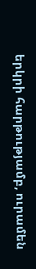երկրի հարթությամբ, ուրամեն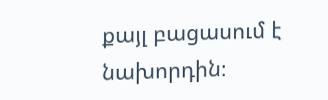քայլ բացասում է նախորդին։